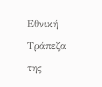Εθνική Τράπεζα της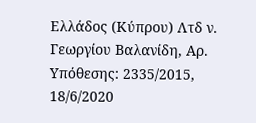Ελλάδος (Κύπρου) Λτδ ν. Γεωργίου Βαλανίδη, Αρ. Υπόθεσης: 2335/2015, 18/6/2020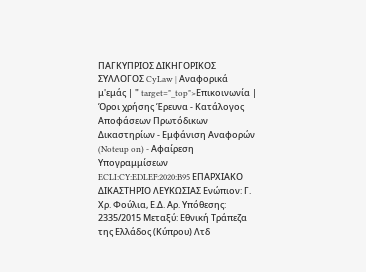ΠΑΓΚΥΠΡΙΟΣ ΔΙΚΗΓΟΡΙΚΟΣ ΣΥΛΛΟΓΟΣ CyLaw | Αναφορικά μ'εμάς | " target="_top">Επικοινωνία | Όροι χρήσης Έρευνα - Κατάλογος Αποφάσεων Πρωτόδικων Δικαστηρίων - Εμφάνιση Αναφορών (Noteup on) - Αφαίρεση Υπογραμμίσεων ECLI:CY:EDLEF:2020:B95 ΕΠΑΡΧΙΑΚΟ ΔΙΚΑΣΤΗΡΙΟ ΛΕΥΚΩΣΙΑΣ Ενώπιον: Γ. Χρ. Φούλια, Ε.Δ. Αρ. Υπόθεσης: 2335/2015 Μεταξύ: Εθνική Τράπεζα της Ελλάδος (Κύπρου) Λτδ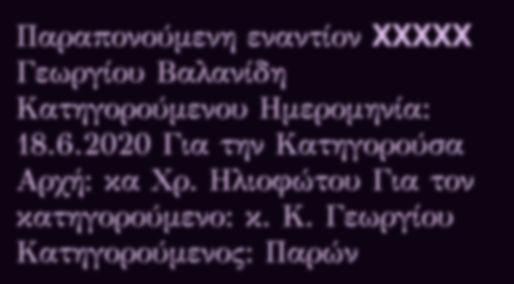Παραπονούμενη εναντίον XXXXX Γεωργίου Βαλανίδη Κατηγορούμενου Ημερομηνία: 18.6.2020 Για την Κατηγορούσα Αρχή: κα Χρ. Ηλιοφώτου Για τον κατηγορούμενο: κ. Κ. Γεωργίου Κατηγορούμενος: Παρών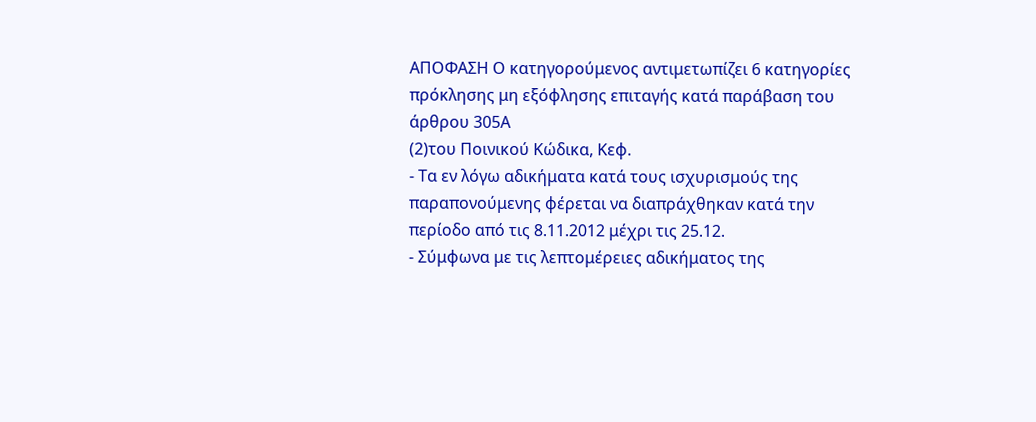ΑΠΟΦΑΣΗ Ο κατηγορούμενος αντιμετωπίζει 6 κατηγορίες πρόκλησης μη εξόφλησης επιταγής κατά παράβαση του άρθρου 305Α
(2)του Ποινικού Κώδικα, Κεφ.
- Τα εν λόγω αδικήματα κατά τους ισχυρισμούς της παραπονούμενης φέρεται να διαπράχθηκαν κατά την περίοδο από τις 8.11.2012 μέχρι τις 25.12.
- Σύμφωνα με τις λεπτομέρειες αδικήματος της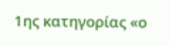1ης κατηγορίας «ο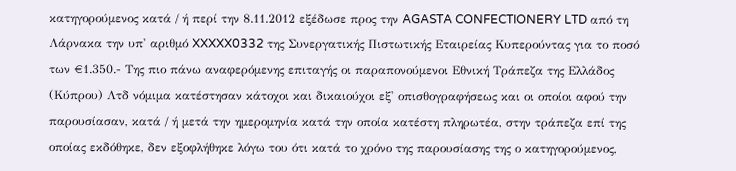κατηγορούμενος κατά / ή περί την 8.11.2012 εξέδωσε προς την AGASTA CONFECTIONERY LTD από τη Λάρνακα την υπ' αριθμό XXXXX0332 της Συνεργατικής Πιστωτικής Εταιρείας Κυπερούντας για το ποσό των €1.350.- Της πιο πάνω αναφερόμενης επιταγής οι παραπονούμενοι Εθνική Τράπεζα της Ελλάδος (Κύπρου) Λτδ νόμιμα κατέστησαν κάτοχοι και δικαιούχοι εξ' οπισθογραφήσεως και οι οποίοι αφού την παρουσίασαν, κατά / ή μετά την ημερομηνία κατά την οποία κατέστη πληρωτέα, στην τράπεζα επί της οποίας εκδόθηκε, δεν εξοφλήθηκε λόγω του ότι κατά το χρόνο της παρουσίασης της ο κατηγορούμενος,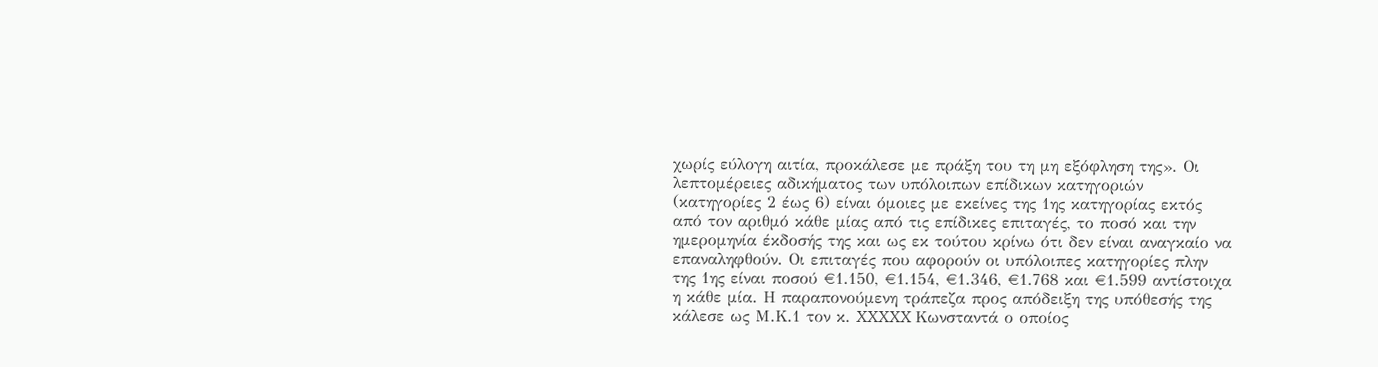χωρίς εύλογη αιτία, προκάλεσε με πράξη του τη μη εξόφληση της». Οι λεπτομέρειες αδικήματος των υπόλοιπων επίδικων κατηγοριών (κατηγορίες 2 έως 6) είναι όμοιες με εκείνες της 1ης κατηγορίας εκτός από τον αριθμό κάθε μίας από τις επίδικες επιταγές, το ποσό και την ημερομηνία έκδοσής της και ως εκ τούτου κρίνω ότι δεν είναι αναγκαίο να επαναληφθούν. Οι επιταγές που αφορούν οι υπόλοιπες κατηγορίες πλην της 1ης είναι ποσού €1.150, €1.154, €1.346, €1.768 και €1.599 αντίστοιχα η κάθε μία. Η παραπονούμενη τράπεζα προς απόδειξη της υπόθεσής της κάλεσε ως Μ.Κ.1 τον κ. XXXXX Κωνσταντά ο οποίος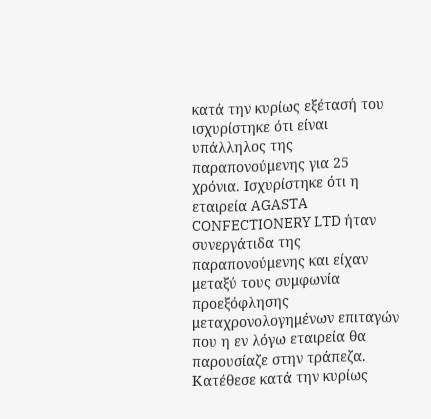κατά την κυρίως εξέτασή του ισχυρίστηκε ότι είναι υπάλληλος της παραπονούμενης για 25 χρόνια. Ισχυρίστηκε ότι η εταιρεία AGASTA CONFECTIONERY LTD ήταν συνεργάτιδα της παραπονούμενης και είχαν μεταξύ τους συμφωνία προεξόφλησης μεταχρονολογημένων επιταγών που η εν λόγω εταιρεία θα παρουσίαζε στην τράπεζα. Κατέθεσε κατά την κυρίως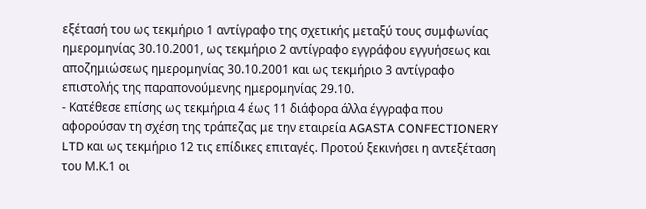εξέτασή του ως τεκμήριο 1 αντίγραφο της σχετικής μεταξύ τους συμφωνίας ημερομηνίας 30.10.2001, ως τεκμήριο 2 αντίγραφο εγγράφου εγγυήσεως και αποζημιώσεως ημερομηνίας 30.10.2001 και ως τεκμήριο 3 αντίγραφο επιστολής της παραπονούμενης ημερομηνίας 29.10.
- Κατέθεσε επίσης ως τεκμήρια 4 έως 11 διάφορα άλλα έγγραφα που αφορούσαν τη σχέση της τράπεζας με την εταιρεία AGASTA CONFECTIONERY LTD και ως τεκμήριο 12 τις επίδικες επιταγές. Προτού ξεκινήσει η αντεξέταση του Μ.Κ.1 οι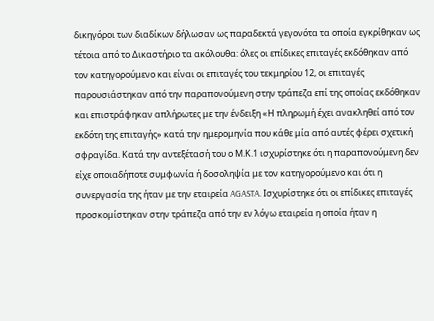δικηγόροι των διαδίκων δήλωσαν ως παραδεκτά γεγονότα τα οποία εγκρίθηκαν ως τέτοια από το Δικαστήριο τα ακόλουθα: όλες οι επίδικες επιταγές εκδόθηκαν από τον κατηγορούμενο και είναι οι επιταγές του τεκμηρίου 12, οι επιταγές παρουσιάστηκαν από την παραπονούμενη στην τράπεζα επί της οποίας εκδόθηκαν και επιστράφηκαν απλήρωτες με την ένδειξη «Η πληρωμή έχει ανακληθεί από τον εκδότη της επιταγής» κατά την ημερομηνία που κάθε μία από αυτές φέρει σχετική σφραγίδα. Κατά την αντεξέτασή του ο Μ.Κ.1 ισχυρίστηκε ότι η παραπονούμενη δεν είχε οποιαδήποτε συμφωνία ή δοσοληψία με τον κατηγορούμενο και ότι η συνεργασία της ήταν με την εταιρεία AGASTA. Ισχυρίστηκε ότι οι επίδικες επιταγές προσκομίστηκαν στην τράπεζα από την εν λόγω εταιρεία η οποία ήταν η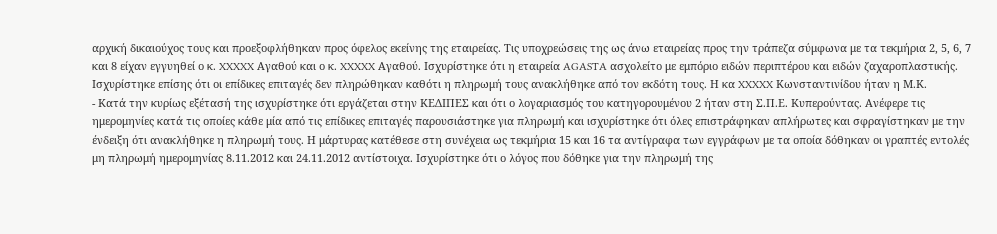αρχική δικαιούχος τους και προεξοφλήθηκαν προς όφελος εκείνης της εταιρείας. Τις υποχρεώσεις της ως άνω εταιρείας προς την τράπεζα σύμφωνα με τα τεκμήρια 2, 5, 6, 7 και 8 είχαν εγγυηθεί ο κ. XXXXX Αγαθού και ο κ. XXXXX Αγαθού. Ισχυρίστηκε ότι η εταιρεία AGASTA ασχολείτο με εμπόριο ειδών περιπτέρου και ειδών ζαχαροπλαστικής. Ισχυρίστηκε επίσης ότι οι επίδικες επιταγές δεν πληρώθηκαν καθότι η πληρωμή τους ανακλήθηκε από τον εκδότη τους. Η κα XXXXX Κωνσταντινίδου ήταν η Μ.Κ.
- Κατά την κυρίως εξέτασή της ισχυρίστηκε ότι εργάζεται στην ΚΕΔΙΠΕΣ και ότι ο λογαριασμός του κατηγορουμένου 2 ήταν στη Σ.Π.Ε. Κυπερούντας. Ανέφερε τις ημερομηνίες κατά τις οποίες κάθε μία από τις επίδικες επιταγές παρουσιάστηκε για πληρωμή και ισχυρίστηκε ότι όλες επιστράφηκαν απλήρωτες και σφραγίστηκαν με την ένδειξη ότι ανακλήθηκε η πληρωμή τους. Η μάρτυρας κατέθεσε στη συνέχεια ως τεκμήρια 15 και 16 τα αντίγραφα των εγγράφων με τα οποία δόθηκαν οι γραπτές εντολές μη πληρωμή ημερομηνίας 8.11.2012 και 24.11.2012 αντίστοιχα. Ισχυρίστηκε ότι ο λόγος που δόθηκε για την πληρωμή της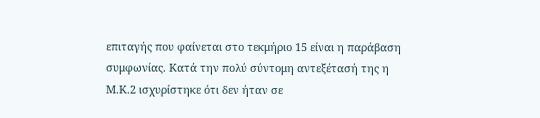επιταγής που φαίνεται στο τεκμήριο 15 είναι η παράβαση συμφωνίας. Κατά την πολύ σύντομη αντεξέτασή της η Μ.Κ.2 ισχυρίστηκε ότι δεν ήταν σε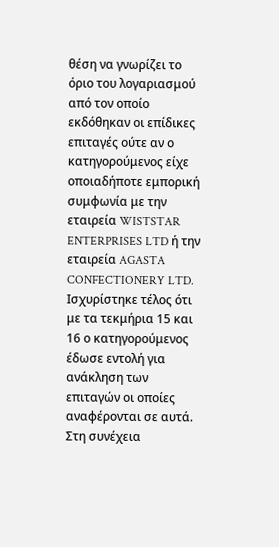θέση να γνωρίζει το όριο του λογαριασμού από τον οποίο εκδόθηκαν οι επίδικες επιταγές ούτε αν ο κατηγορούμενος είχε οποιαδήποτε εμπορική συμφωνία με την εταιρεία WISTSTAR ENTERPRISES LTD ή την εταιρεία AGASTA CONFECTIONERY LTD. Ισχυρίστηκε τέλος ότι με τα τεκμήρια 15 και 16 ο κατηγορούμενος έδωσε εντολή για ανάκληση των επιταγών οι οποίες αναφέρονται σε αυτά. Στη συνέχεια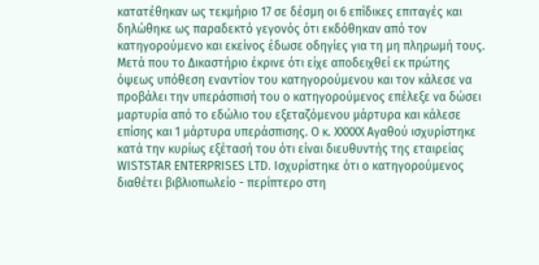κατατέθηκαν ως τεκμήριο 17 σε δέσμη οι 6 επίδικες επιταγές και δηλώθηκε ως παραδεκτό γεγονός ότι εκδόθηκαν από τον κατηγορούμενο και εκείνος έδωσε οδηγίες για τη μη πληρωμή τους. Μετά που το Δικαστήριο έκρινε ότι είχε αποδειχθεί εκ πρώτης όψεως υπόθεση εναντίον του κατηγορούμενου και τον κάλεσε να προβάλει την υπεράσπισή του ο κατηγορούμενος επέλεξε να δώσει μαρτυρία από το εδώλιο του εξεταζόμενου μάρτυρα και κάλεσε επίσης και 1 μάρτυρα υπεράσπισης. Ο κ. XXXXX Αγαθού ισχυρίστηκε κατά την κυρίως εξέτασή του ότι είναι διευθυντής της εταιρείας WISTSTAR ENTERPRISES LTD. Ισχυρίστηκε ότι ο κατηγορούμενος διαθέτει βιβλιοπωλείο - περίπτερο στη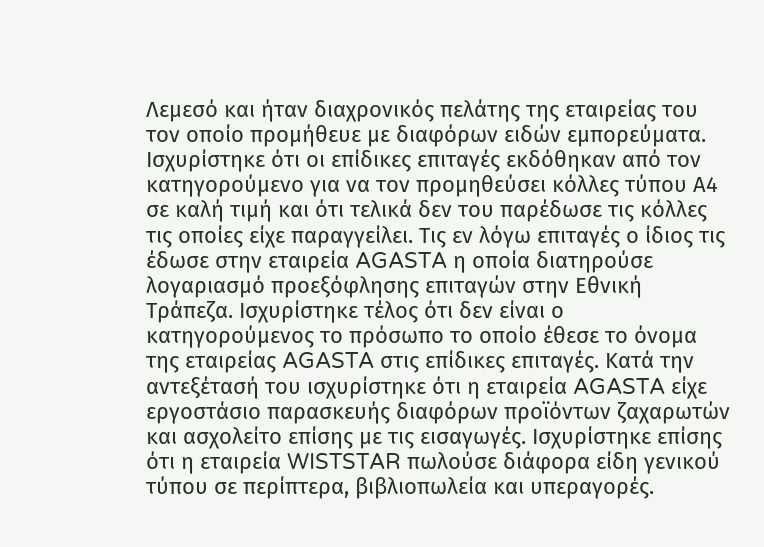Λεμεσό και ήταν διαχρονικός πελάτης της εταιρείας του τον οποίο προμήθευε με διαφόρων ειδών εμπορεύματα. Ισχυρίστηκε ότι οι επίδικες επιταγές εκδόθηκαν από τον κατηγορούμενο για να τον προμηθεύσει κόλλες τύπου Α4 σε καλή τιμή και ότι τελικά δεν του παρέδωσε τις κόλλες τις οποίες είχε παραγγείλει. Τις εν λόγω επιταγές ο ίδιος τις έδωσε στην εταιρεία AGASTA η οποία διατηρούσε λογαριασμό προεξόφλησης επιταγών στην Εθνική Τράπεζα. Ισχυρίστηκε τέλος ότι δεν είναι ο κατηγορούμενος το πρόσωπο το οποίο έθεσε το όνομα της εταιρείας AGASTA στις επίδικες επιταγές. Κατά την αντεξέτασή του ισχυρίστηκε ότι η εταιρεία AGASTA είχε εργοστάσιο παρασκευής διαφόρων προϊόντων ζαχαρωτών και ασχολείτο επίσης με τις εισαγωγές. Ισχυρίστηκε επίσης ότι η εταιρεία WISTSTAR πωλούσε διάφορα είδη γενικού τύπου σε περίπτερα, βιβλιοπωλεία και υπεραγορές.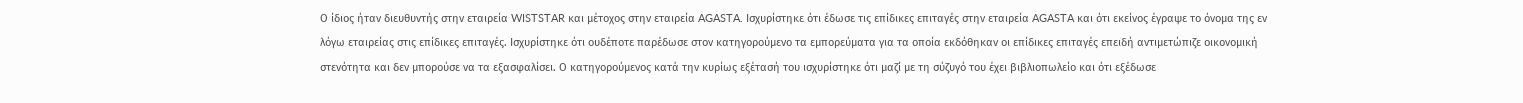Ο ίδιος ήταν διευθυντής στην εταιρεία WISTSTAR και μέτοχος στην εταιρεία AGASTA. Ισχυρίστηκε ότι έδωσε τις επίδικες επιταγές στην εταιρεία AGASTA και ότι εκείνος έγραψε το όνομα της εν λόγω εταιρείας στις επίδικες επιταγές. Ισχυρίστηκε ότι ουδέποτε παρέδωσε στον κατηγορούμενο τα εμπορεύματα για τα οποία εκδόθηκαν οι επίδικες επιταγές επειδή αντιμετώπιζε οικονομική στενότητα και δεν μπορούσε να τα εξασφαλίσει. Ο κατηγορούμενος κατά την κυρίως εξέτασή του ισχυρίστηκε ότι μαζί με τη σύζυγό του έχει βιβλιοπωλείο και ότι εξέδωσε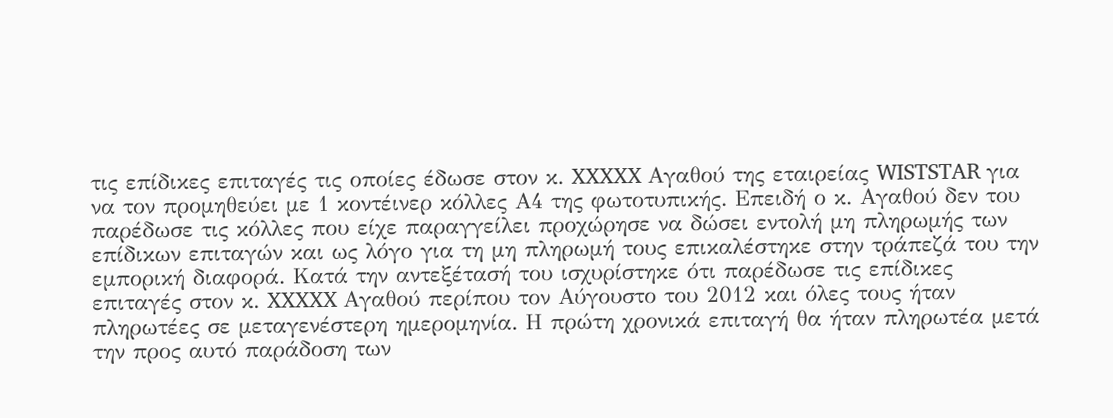τις επίδικες επιταγές τις οποίες έδωσε στον κ. XXXXX Αγαθού της εταιρείας WISTSTAR για να τον προμηθεύει με 1 κοντέινερ κόλλες Α4 της φωτοτυπικής. Επειδή ο κ. Αγαθού δεν του παρέδωσε τις κόλλες που είχε παραγγείλει προχώρησε να δώσει εντολή μη πληρωμής των επίδικων επιταγών και ως λόγο για τη μη πληρωμή τους επικαλέστηκε στην τράπεζά του την εμπορική διαφορά. Κατά την αντεξέτασή του ισχυρίστηκε ότι παρέδωσε τις επίδικες επιταγές στον κ. XXXXX Αγαθού περίπου τον Αύγουστο του 2012 και όλες τους ήταν πληρωτέες σε μεταγενέστερη ημερομηνία. Η πρώτη χρονικά επιταγή θα ήταν πληρωτέα μετά την προς αυτό παράδοση των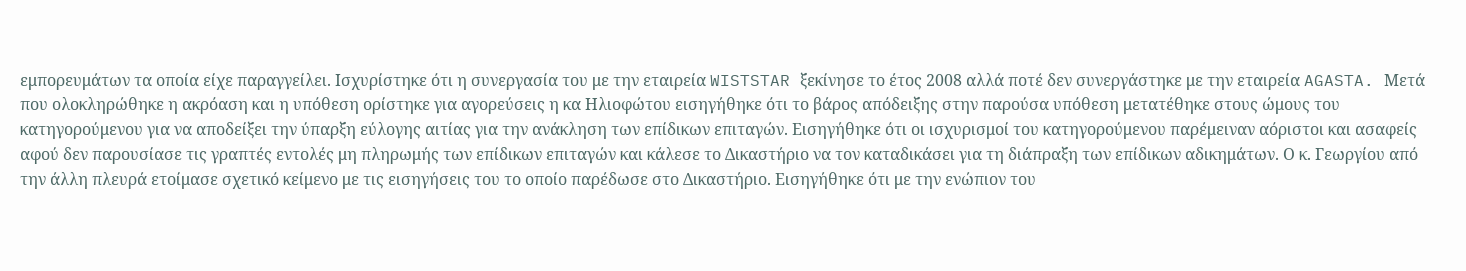εμπορευμάτων τα οποία είχε παραγγείλει. Ισχυρίστηκε ότι η συνεργασία του με την εταιρεία WISTSTAR ξεκίνησε το έτος 2008 αλλά ποτέ δεν συνεργάστηκε με την εταιρεία AGASTA. Μετά που ολοκληρώθηκε η ακρόαση και η υπόθεση ορίστηκε για αγορεύσεις η κα Ηλιοφώτου εισηγήθηκε ότι το βάρος απόδειξης στην παρούσα υπόθεση μετατέθηκε στους ώμους του κατηγορούμενου για να αποδείξει την ύπαρξη εύλογης αιτίας για την ανάκληση των επίδικων επιταγών. Εισηγήθηκε ότι οι ισχυρισμοί του κατηγορούμενου παρέμειναν αόριστοι και ασαφείς αφού δεν παρουσίασε τις γραπτές εντολές μη πληρωμής των επίδικων επιταγών και κάλεσε το Δικαστήριο να τον καταδικάσει για τη διάπραξη των επίδικων αδικημάτων. Ο κ. Γεωργίου από την άλλη πλευρά ετοίμασε σχετικό κείμενο με τις εισηγήσεις του το οποίο παρέδωσε στο Δικαστήριο. Εισηγήθηκε ότι με την ενώπιον του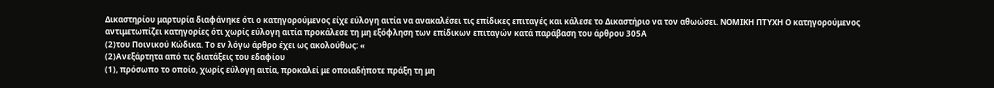Δικαστηρίου μαρτυρία διαφάνηκε ότι ο κατηγορούμενος είχε εύλογη αιτία να ανακαλέσει τις επίδικες επιταγές και κάλεσε το Δικαστήριο να τον αθωώσει. ΝΟΜΙΚΗ ΠΤΥΧΗ Ο κατηγορούμενος αντιμετωπίζει κατηγορίες ότι χωρίς εύλογη αιτία προκάλεσε τη μη εξόφληση των επίδικων επιταγών κατά παράβαση του άρθρου 305Α
(2)του Ποινικού Κώδικα. Το εν λόγω άρθρο έχει ως ακολούθως: «
(2)Ανεξάρτητα από τις διατάξεις του εδαφίου
(1), πρόσωπο το οποίο, χωρίς εύλογη αιτία, προκαλεί με οποιαδήποτε πράξη τη μη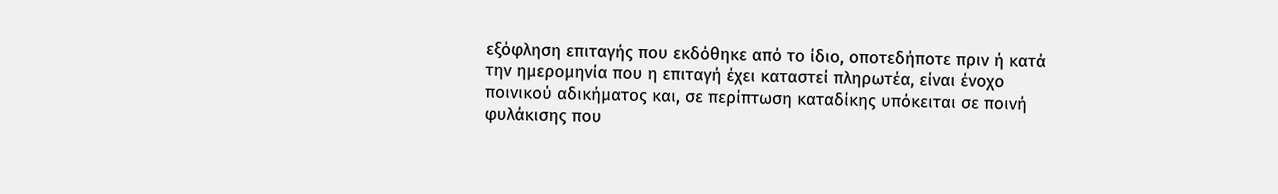εξόφληση επιταγής που εκδόθηκε από το ίδιο, οποτεδήποτε πριν ή κατά την ημερομηνία που η επιταγή έχει καταστεί πληρωτέα, είναι ένοχο ποινικού αδικήματος και, σε περίπτωση καταδίκης υπόκειται σε ποινή φυλάκισης που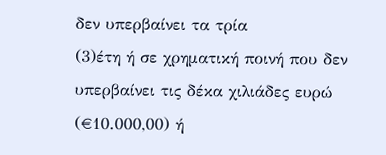δεν υπερβαίνει τα τρία
(3)έτη ή σε χρηματική ποινή που δεν υπερβαίνει τις δέκα χιλιάδες ευρώ (€10.000,00) ή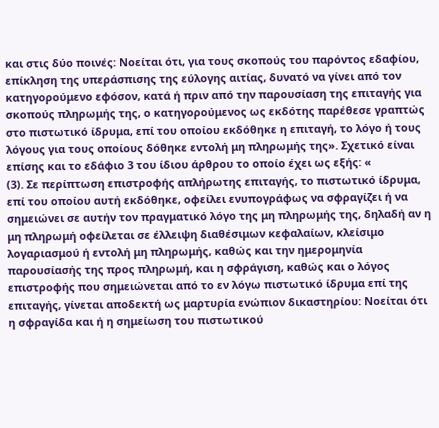και στις δύο ποινές: Νοείται ότι, για τους σκοπούς του παρόντος εδαφίου, επίκληση της υπεράσπισης της εύλογης αιτίας, δυνατό να γίνει από τον κατηγορούμενο εφόσον, κατά ή πριν από την παρουσίαση της επιταγής για σκοπούς πληρωμής της, ο κατηγορούμενος ως εκδότης παρέθεσε γραπτώς στο πιστωτικό ίδρυμα, επί του οποίου εκδόθηκε η επιταγή, το λόγο ή τους λόγους για τους οποίους δόθηκε εντολή μη πληρωμής της». Σχετικό είναι επίσης και το εδάφιο 3 του ίδιου άρθρου το οποίο έχει ως εξής: «
(3). Σε περίπτωση επιστροφής απλήρωτης επιταγής, το πιστωτικό ίδρυμα, επί του οποίου αυτή εκδόθηκε, οφείλει ενυπογράφως να σφραγίζει ή να σημειώνει σε αυτήν τον πραγματικό λόγο της μη πληρωμής της, δηλαδή αν η μη πληρωμή οφείλεται σε έλλειψη διαθέσιμων κεφαλαίων, κλείσιμο λογαριασμού ή εντολή μη πληρωμής, καθώς και την ημερομηνία παρουσίασής της προς πληρωμή, και η σφράγιση, καθώς και ο λόγος επιστροφής που σημειώνεται από το εν λόγω πιστωτικό ίδρυμα επί της επιταγής, γίνεται αποδεκτή ως μαρτυρία ενώπιον δικαστηρίου: Νοείται ότι η σφραγίδα και ή η σημείωση του πιστωτικού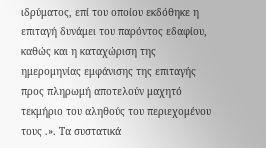ιδρύματος, επί του οποίου εκδόθηκε η επιταγή δυνάμει του παρόντος εδαφίου, καθώς και η καταχώριση της ημερομηνίας εμφάνισης της επιταγής προς πληρωμή αποτελούν μαχητό τεκμήριο του αληθούς του περιεχομένου τους .». Τα συστατικά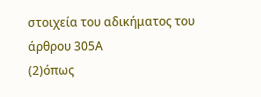στοιχεία του αδικήματος του άρθρου 305Α
(2)όπως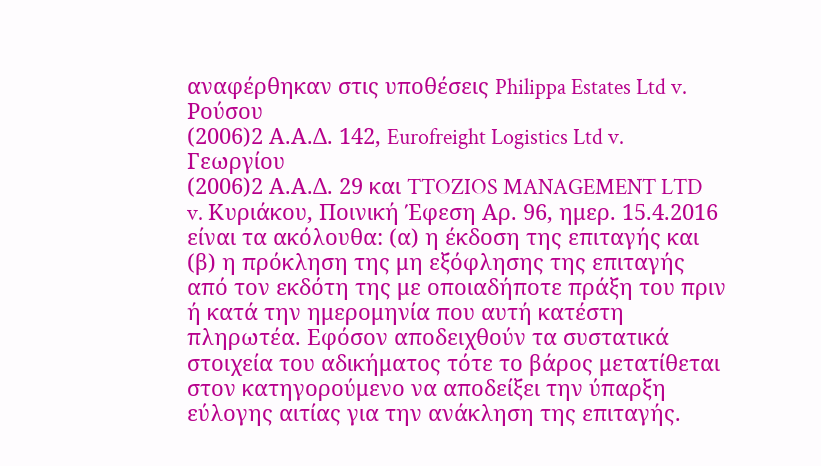αναφέρθηκαν στις υποθέσεις Philippa Estates Ltd v. Ρούσου
(2006)2 Α.Α.Δ. 142, Eurofreight Logistics Ltd v. Γεωργίου
(2006)2 Α.Α.Δ. 29 και TTOZIOS MANAGEMENT LTD v. Κυριάκου, Ποινική Έφεση Αρ. 96, ημερ. 15.4.2016 είναι τα ακόλουθα: (α) η έκδοση της επιταγής και (β) η πρόκληση της μη εξόφλησης της επιταγής από τον εκδότη της με οποιαδήποτε πράξη του πριν ή κατά την ημερομηνία που αυτή κατέστη πληρωτέα. Εφόσον αποδειχθούν τα συστατικά στοιχεία του αδικήματος τότε το βάρος μετατίθεται στον κατηγορούμενο να αποδείξει την ύπαρξη εύλογης αιτίας για την ανάκληση της επιταγής.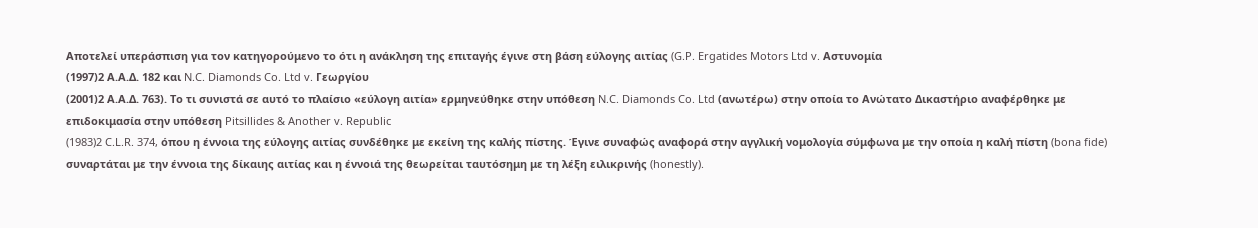Αποτελεί υπεράσπιση για τον κατηγορούμενο το ότι η ανάκληση της επιταγής έγινε στη βάση εύλογης αιτίας (G.P. Ergatides Motors Ltd v. Αστυνομία
(1997)2 Α.Α.Δ. 182 και N.C. Diamonds Co. Ltd v. Γεωργίου
(2001)2 Α.Α.Δ. 763). Το τι συνιστά σε αυτό το πλαίσιο «εύλογη αιτία» ερμηνεύθηκε στην υπόθεση N.C. Diamonds Co. Ltd (ανωτέρω) στην οποία το Ανώτατο Δικαστήριο αναφέρθηκε με επιδοκιμασία στην υπόθεση Pitsillides & Another v. Republic
(1983)2 C.L.R. 374, όπου η έννοια της εύλογης αιτίας συνδέθηκε με εκείνη της καλής πίστης. Έγινε συναφώς αναφορά στην αγγλική νομολογία σύμφωνα με την οποία η καλή πίστη (bona fide) συναρτάται με την έννοια της δίκαιης αιτίας και η έννοιά της θεωρείται ταυτόσημη με τη λέξη ειλικρινής (honestly).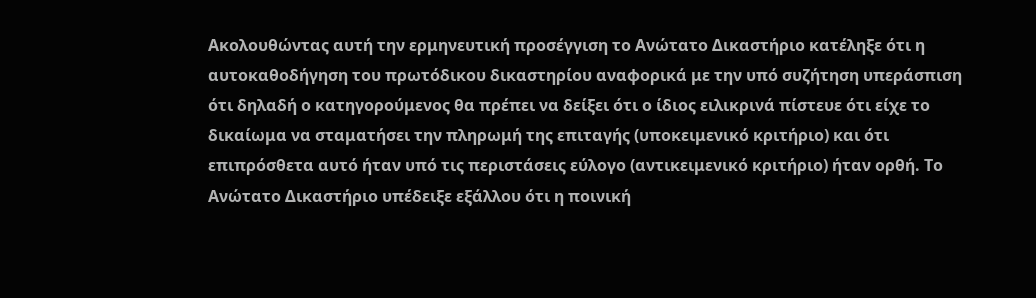Ακολουθώντας αυτή την ερμηνευτική προσέγγιση το Ανώτατο Δικαστήριο κατέληξε ότι η αυτοκαθοδήγηση του πρωτόδικου δικαστηρίου αναφορικά με την υπό συζήτηση υπεράσπιση ότι δηλαδή ο κατηγορούμενος θα πρέπει να δείξει ότι ο ίδιος ειλικρινά πίστευε ότι είχε το δικαίωμα να σταματήσει την πληρωμή της επιταγής (υποκειμενικό κριτήριο) και ότι επιπρόσθετα αυτό ήταν υπό τις περιστάσεις εύλογο (αντικειμενικό κριτήριο) ήταν ορθή. Το Ανώτατο Δικαστήριο υπέδειξε εξάλλου ότι η ποινική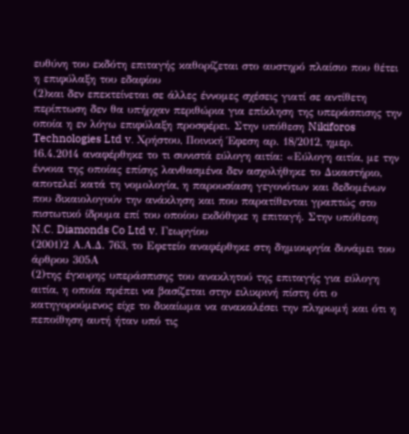ευθύνη του εκδότη επιταγής καθορίζεται στο αυστηρό πλαίσιο που θέτει η επιφύλαξη του εδαφίου
(2)και δεν επεκτείνεται σε άλλες έννομες σχέσεις γιατί σε αντίθετη περίπτωση δεν θα υπήρχαν περιθώρια για επίκληση της υπεράσπισης την οποία η εν λόγω επιφύλαξη προσφέρει. Στην υπόθεση Nikiforos Technologies Ltd v. Χρήστου, Ποινική Έφεση αρ. 18/2012, ημερ. 16.4.2014 αναφέρθηκε το τι συνιστά εύλογη αιτία: «Εύλογη αιτία, με την έννοια της οποίας επίσης λανθασμένα δεν ασχολήθηκε το Δικαστήριο, αποτελεί κατά τη νομολογία, η παρουσίαση γεγονότων και δεδομένων που δικαιολογούν την ανάκληση και που παρατίθενται γραπτώς στο πιστωτικό ίδρυμα επί του οποίου εκδόθηκε η επιταγή. Στην υπόθεση N.C. Diamonds Co Ltd v. Γεωργίου
(2001)2 Α.Α.Δ. 763, το Εφετείο αναφέρθηκε στη δημιουργία δυνάμει του άρθρου 305Α
(2)της έγκυρης υπεράσπισης του ανακλητού της επιταγής για εύλογη αιτία, η οποία πρέπει να βασίζεται στην ειλικρινή πίστη ότι ο κατηγορούμενος είχε το δικαίωμα να ανακαλέσει την πληρωμή και ότι η πεποίθηση αυτή ήταν υπό τις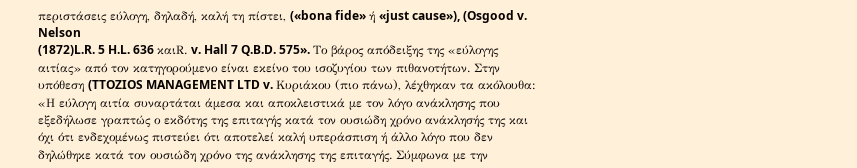περιστάσεις εύλογη, δηλαδή, καλή τη πίστει, («bona fide» ή «just cause»), (Osgood v. Nelson
(1872)L.R. 5 H.L. 636 καιR. v. Hall 7 Q.B.D. 575». Το βάρος απόδειξης της «εύλογης αιτίας» από τον κατηγορούμενο είναι εκείνο του ισοζυγίου των πιθανοτήτων. Στην υπόθεση (TTOZIOS MANAGEMENT LTD v. Κυριάκου (πιο πάνω), λέχθηκαν τα ακόλουθα: «Η εύλογη αιτία συναρτάται άμεσα και αποκλειστικά με τον λόγο ανάκλησης που εξεδήλωσε γραπτώς ο εκδότης της επιταγής κατά τον ουσιώδη χρόνο ανάκλησής της και όχι ότι ενδεχομένως πιστεύει ότι αποτελεί καλή υπεράσπιση ή άλλο λόγο που δεν δηλώθηκε κατά τον ουσιώδη χρόνο της ανάκλησης της επιταγής. Σύμφωνα με την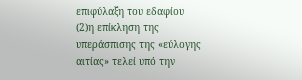επιφύλαξη του εδαφίου
(2)η επίκληση της υπεράσπισης της «εύλογης αιτίας» τελεί υπό την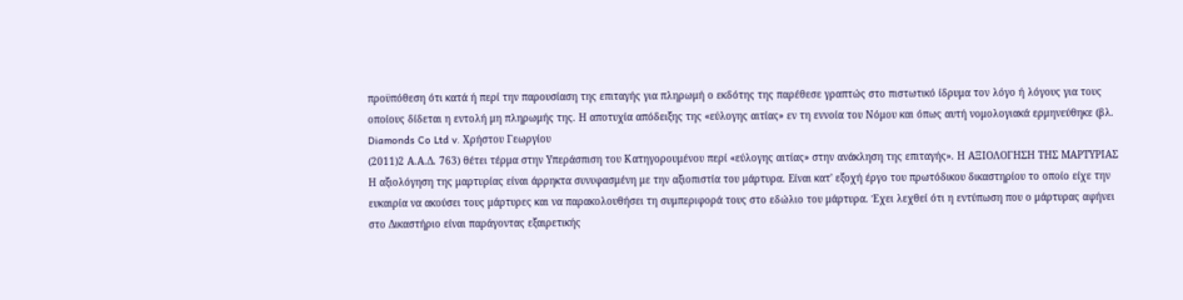προϋπόθεση ότι κατά ή περί την παρουσίαση της επιταγής για πληρωμή ο εκδότης της παρέθεσε γραπτώς στο πιστωτικό ίδρυμα τον λόγο ή λόγους για τους οποίους δίδεται η εντολή μη πληρωμής της. Η αποτυχία απόδειξης της «εύλογης αιτίας» εν τη εννοία του Νόμου και όπως αυτή νομολογιακά ερμηνεύθηκε (βλ. Diamonds Co Ltd v. Χρήστου Γεωργίου
(2011)2 Α.Α.Δ. 763) θέτει τέρμα στην Υπεράσπιση του Κατηγορουμένου περί «εύλογης αιτίας» στην ανάκληση της επιταγής». Η ΑΞΙΟΛΟΓΗΣΗ ΤΗΣ ΜΑΡΤΥΡΙΑΣ Η αξιολόγηση της μαρτυρίας είναι άρρηκτα συνυφασμένη με την αξιοπιστία του μάρτυρα. Είναι κατ' εξοχή έργο του πρωτόδικου δικαστηρίου το οποίο είχε την ευκαιρία να ακούσει τους μάρτυρες και να παρακολουθήσει τη συμπεριφορά τους στο εδώλιο του μάρτυρα. Έχει λεχθεί ότι η εντύπωση που ο μάρτυρας αφήνει στο Δικαστήριο είναι παράγοντας εξαιρετικής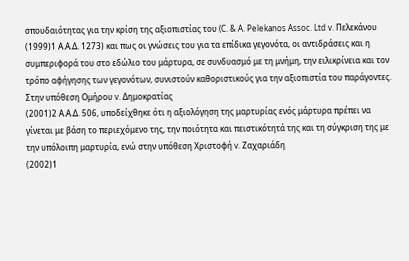σπουδαιότητας για την κρίση της αξιοπιστίας του (C. & A. Pelekanos Assoc. Ltd v. Πελεκάνου
(1999)1 Α.Α.Δ. 1273) και πως οι γνώσεις του για τα επίδικα γεγονότα, οι αντιδράσεις και η συμπεριφορά του στο εδώλιο του μάρτυρα, σε συνδυασμό με τη μνήμη, την ειλικρίνεια και τον τρόπο αφήγησης των γεγονότων, συνιστούν καθοριστικούς για την αξιοπιστία του παράγοντες. Στην υπόθεση Ομήρου v. Δημοκρατίας
(2001)2 Α.Α.Δ. 506, υποδείχθηκε ότι η αξιολόγηση της μαρτυρίας ενός μάρτυρα πρέπει να γίνεται με βάση το περιεχόμενο της, την ποιότητα και πειστικότητά της και τη σύγκριση της με την υπόλοιπη μαρτυρία, ενώ στην υπόθεση Χριστοφή v. Ζαχαριάδη
(2002)1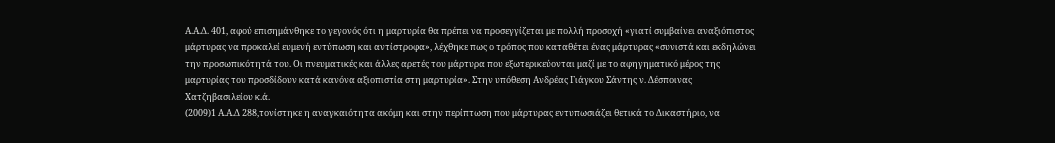Α.Α.Δ. 401, αφού επισημάνθηκε το γεγονός ότι η μαρτυρία θα πρέπει να προσεγγίζεται με πολλή προσοχή «γιατί συμβαίνει αναξιόπιστος μάρτυρας να προκαλεί ευμενή εντύπωση και αντίστροφα», λέχθηκε πως ο τρόπος που καταθέτει ένας μάρτυρας «συνιστά και εκδηλώνει την προσωπικότητά του. Οι πνευματικές και άλλες αρετές του μάρτυρα που εξωτερικεύονται μαζί με το αφηγηματικό μέρος της μαρτυρίας του προσδίδουν κατά κανόνα αξιοπιστία στη μαρτυρία». Στην υπόθεση Ανδρέας Γιάγκου Σάντης ν. Δέσποινας Χατζηβασιλείου κ.ά.
(2009)1 Α.Α.Δ 288,τονίστηκε η αναγκαιότητα ακόμη και στην περίπτωση που μάρτυρας εντυπωσιάζει θετικά το Δικαστήριο, να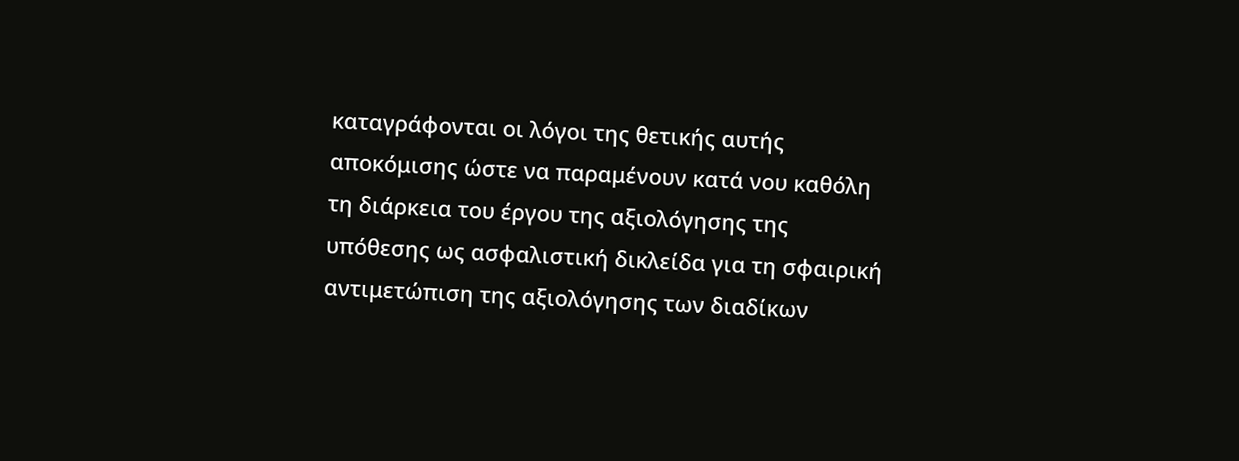καταγράφονται οι λόγοι της θετικής αυτής αποκόμισης ώστε να παραμένουν κατά νου καθόλη τη διάρκεια του έργου της αξιολόγησης της υπόθεσης ως ασφαλιστική δικλείδα για τη σφαιρική αντιμετώπιση της αξιολόγησης των διαδίκων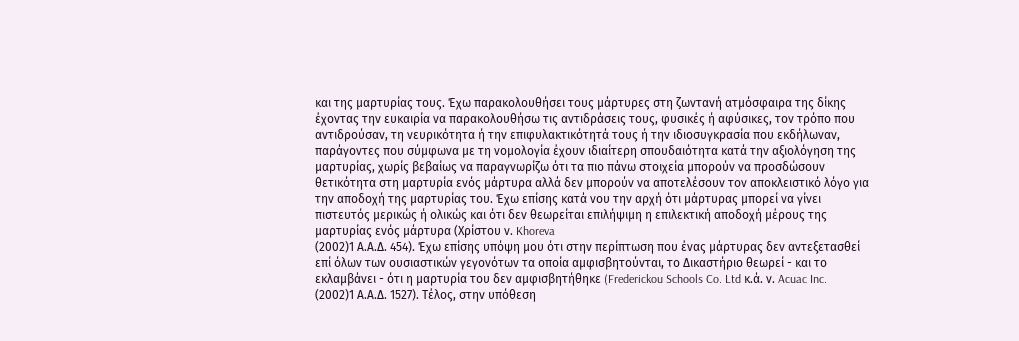και της μαρτυρίας τους. Έχω παρακολουθήσει τους μάρτυρες στη ζωντανή ατμόσφαιρα της δίκης έχοντας την ευκαιρία να παρακολουθήσω τις αντιδράσεις τους, φυσικές ή αφύσικες, τον τρόπο που αντιδρούσαν, τη νευρικότητα ή την επιφυλακτικότητά τους ή την ιδιοσυγκρασία που εκδήλωναν, παράγοντες που σύμφωνα με τη νομολογία έχουν ιδιαίτερη σπουδαιότητα κατά την αξιολόγηση της μαρτυρίας, χωρίς βεβαίως να παραγνωρίζω ότι τα πιο πάνω στοιχεία μπορούν να προσδώσουν θετικότητα στη μαρτυρία ενός μάρτυρα αλλά δεν μπορούν να αποτελέσουν τον αποκλειστικό λόγο για την αποδοχή της μαρτυρίας του. Έχω επίσης κατά νου την αρχή ότι μάρτυρας μπορεί να γίνει πιστευτός μερικώς ή ολικώς και ότι δεν θεωρείται επιλήψιμη η επιλεκτική αποδοχή μέρους της μαρτυρίας ενός μάρτυρα (Χρίστου ν. Khoreva
(2002)1 Α.Α.Δ. 454). Έχω επίσης υπόψη μου ότι στην περίπτωση που ένας μάρτυρας δεν αντεξετασθεί επί όλων των ουσιαστικών γεγονότων τα οποία αμφισβητούνται, το Δικαστήριο θεωρεί - και το εκλαμβάνει - ότι η μαρτυρία του δεν αμφισβητήθηκε (Frederickou Schools Co. Ltd κ.ά. ν. Acuac Inc.
(2002)1 Α.Α.Δ. 1527). Τέλος, στην υπόθεση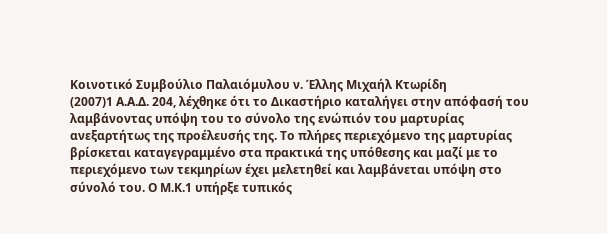Κοινοτικό Συμβούλιο Παλαιόμυλου ν. Έλλης Μιχαήλ Κτωρίδη
(2007)1 Α.Α.Δ. 204, λέχθηκε ότι το Δικαστήριο καταλήγει στην απόφασή του λαμβάνοντας υπόψη του το σύνολο της ενώπιόν του μαρτυρίας ανεξαρτήτως της προέλευσής της. Το πλήρες περιεχόμενο της μαρτυρίας βρίσκεται καταγεγραμμένο στα πρακτικά της υπόθεσης και μαζί με το περιεχόμενο των τεκμηρίων έχει μελετηθεί και λαμβάνεται υπόψη στο σύνολό του. Ο Μ.Κ.1 υπήρξε τυπικός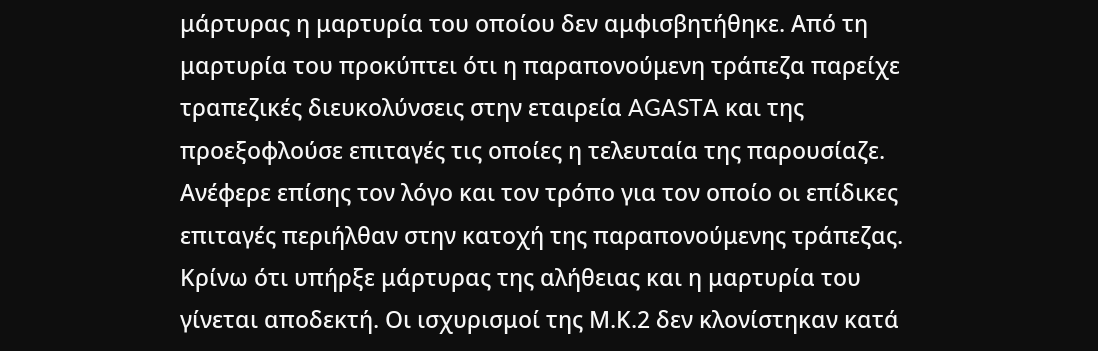μάρτυρας η μαρτυρία του οποίου δεν αμφισβητήθηκε. Από τη μαρτυρία του προκύπτει ότι η παραπονούμενη τράπεζα παρείχε τραπεζικές διευκολύνσεις στην εταιρεία AGASTA και της προεξοφλούσε επιταγές τις οποίες η τελευταία της παρουσίαζε. Ανέφερε επίσης τον λόγο και τον τρόπο για τον οποίο οι επίδικες επιταγές περιήλθαν στην κατοχή της παραπονούμενης τράπεζας. Κρίνω ότι υπήρξε μάρτυρας της αλήθειας και η μαρτυρία του γίνεται αποδεκτή. Οι ισχυρισμοί της Μ.Κ.2 δεν κλονίστηκαν κατά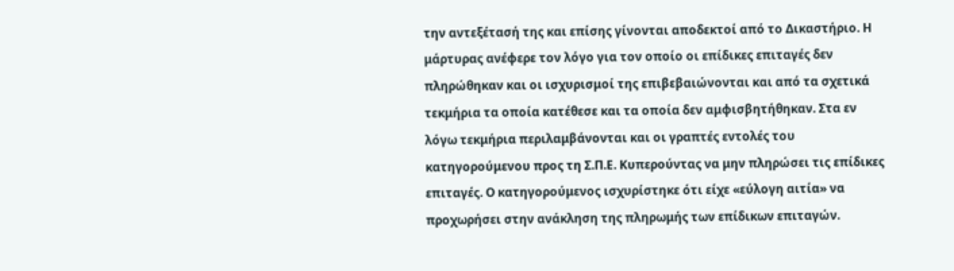την αντεξέτασή της και επίσης γίνονται αποδεκτοί από το Δικαστήριο. Η μάρτυρας ανέφερε τον λόγο για τον οποίο οι επίδικες επιταγές δεν πληρώθηκαν και οι ισχυρισμοί της επιβεβαιώνονται και από τα σχετικά τεκμήρια τα οποία κατέθεσε και τα οποία δεν αμφισβητήθηκαν. Στα εν λόγω τεκμήρια περιλαμβάνονται και οι γραπτές εντολές του κατηγορούμενου προς τη Σ.Π.Ε. Κυπερούντας να μην πληρώσει τις επίδικες επιταγές. Ο κατηγορούμενος ισχυρίστηκε ότι είχε «εύλογη αιτία» να προχωρήσει στην ανάκληση της πληρωμής των επίδικων επιταγών.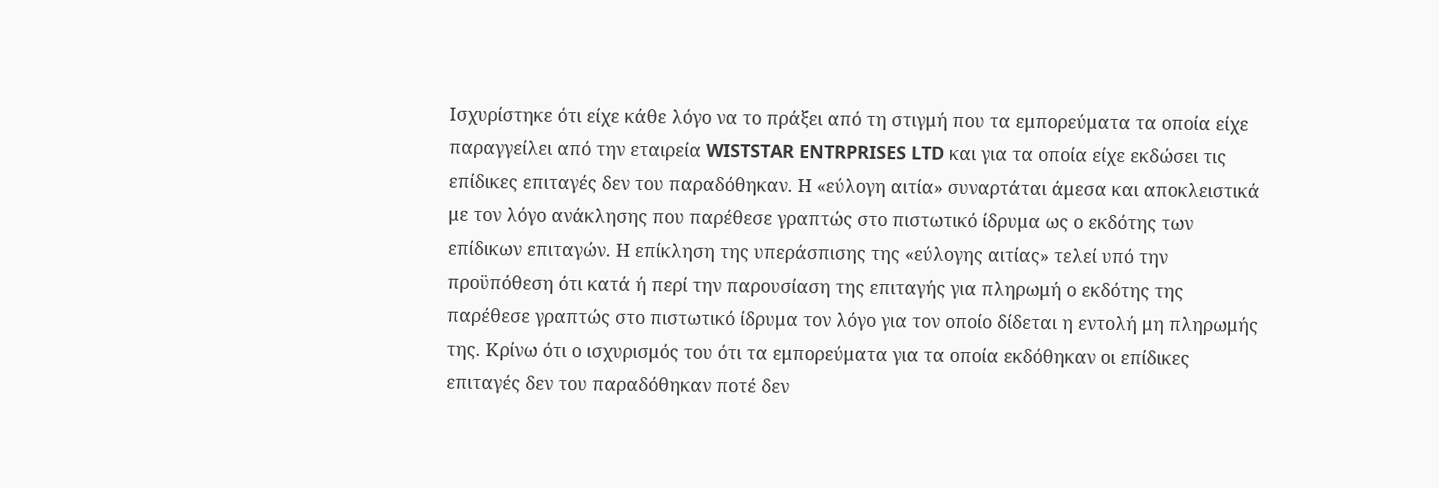Ισχυρίστηκε ότι είχε κάθε λόγο να το πράξει από τη στιγμή που τα εμπορεύματα τα οποία είχε παραγγείλει από την εταιρεία WISTSTAR ENTRPRISES LTD και για τα οποία είχε εκδώσει τις επίδικες επιταγές δεν του παραδόθηκαν. Η «εύλογη αιτία» συναρτάται άμεσα και αποκλειστικά με τον λόγο ανάκλησης που παρέθεσε γραπτώς στο πιστωτικό ίδρυμα ως ο εκδότης των επίδικων επιταγών. Η επίκληση της υπεράσπισης της «εύλογης αιτίας» τελεί υπό την προϋπόθεση ότι κατά ή περί την παρουσίαση της επιταγής για πληρωμή ο εκδότης της παρέθεσε γραπτώς στο πιστωτικό ίδρυμα τον λόγο για τον οποίο δίδεται η εντολή μη πληρωμής της. Κρίνω ότι ο ισχυρισμός του ότι τα εμπορεύματα για τα οποία εκδόθηκαν οι επίδικες επιταγές δεν του παραδόθηκαν ποτέ δεν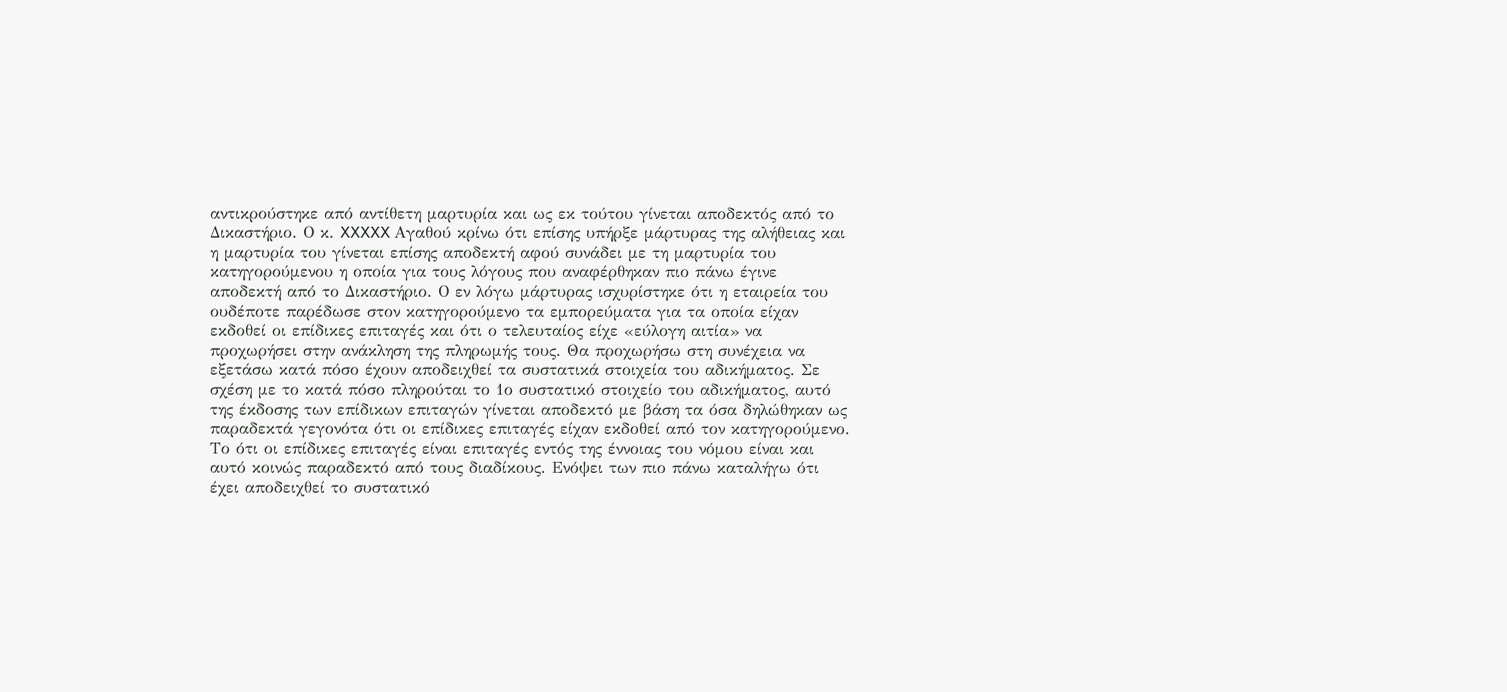αντικρούστηκε από αντίθετη μαρτυρία και ως εκ τούτου γίνεται αποδεκτός από το Δικαστήριο. Ο κ. XXXXX Αγαθού κρίνω ότι επίσης υπήρξε μάρτυρας της αλήθειας και η μαρτυρία του γίνεται επίσης αποδεκτή αφού συνάδει με τη μαρτυρία του κατηγορούμενου η οποία για τους λόγους που αναφέρθηκαν πιο πάνω έγινε αποδεκτή από το Δικαστήριο. Ο εν λόγω μάρτυρας ισχυρίστηκε ότι η εταιρεία του ουδέποτε παρέδωσε στον κατηγορούμενο τα εμπορεύματα για τα οποία είχαν εκδοθεί οι επίδικες επιταγές και ότι ο τελευταίος είχε «εύλογη αιτία» να προχωρήσει στην ανάκληση της πληρωμής τους. Θα προχωρήσω στη συνέχεια να εξετάσω κατά πόσο έχουν αποδειχθεί τα συστατικά στοιχεία του αδικήματος. Σε σχέση με το κατά πόσο πληρούται το 1ο συστατικό στοιχείο του αδικήματος, αυτό της έκδοσης των επίδικων επιταγών γίνεται αποδεκτό με βάση τα όσα δηλώθηκαν ως παραδεκτά γεγονότα ότι οι επίδικες επιταγές είχαν εκδοθεί από τον κατηγορούμενο. Το ότι οι επίδικες επιταγές είναι επιταγές εντός της έννοιας του νόμου είναι και αυτό κοινώς παραδεκτό από τους διαδίκους. Ενόψει των πιο πάνω καταλήγω ότι έχει αποδειχθεί το συστατικό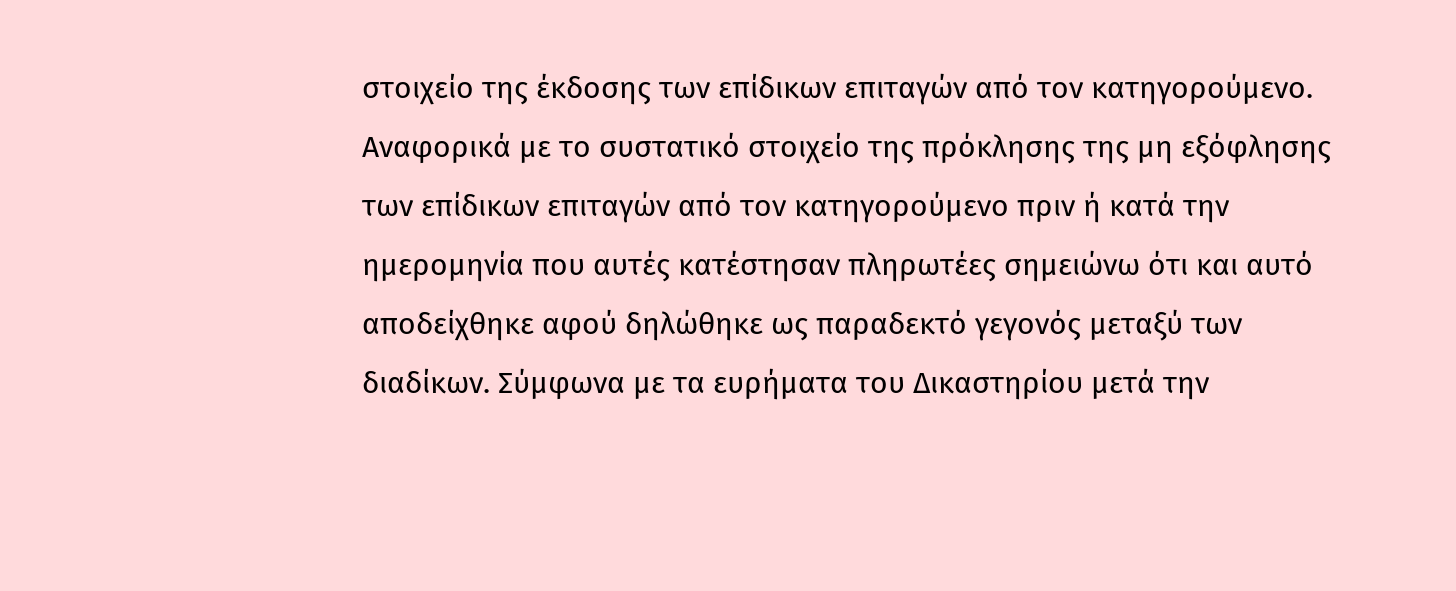στοιχείο της έκδοσης των επίδικων επιταγών από τον κατηγορούμενο. Αναφορικά με το συστατικό στοιχείο της πρόκλησης της μη εξόφλησης των επίδικων επιταγών από τον κατηγορούμενο πριν ή κατά την ημερομηνία που αυτές κατέστησαν πληρωτέες σημειώνω ότι και αυτό αποδείχθηκε αφού δηλώθηκε ως παραδεκτό γεγονός μεταξύ των διαδίκων. Σύμφωνα με τα ευρήματα του Δικαστηρίου μετά την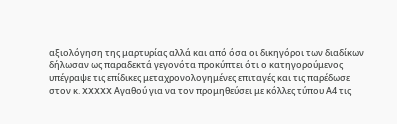αξιολόγηση της μαρτυρίας αλλά και από όσα οι δικηγόροι των διαδίκων δήλωσαν ως παραδεκτά γεγονότα προκύπτει ότι ο κατηγορούμενος υπέγραψε τις επίδικες μεταχρονολογημένες επιταγές και τις παρέδωσε στον κ. XXXXX Αγαθού για να τον προμηθεύσει με κόλλες τύπου Α4 τις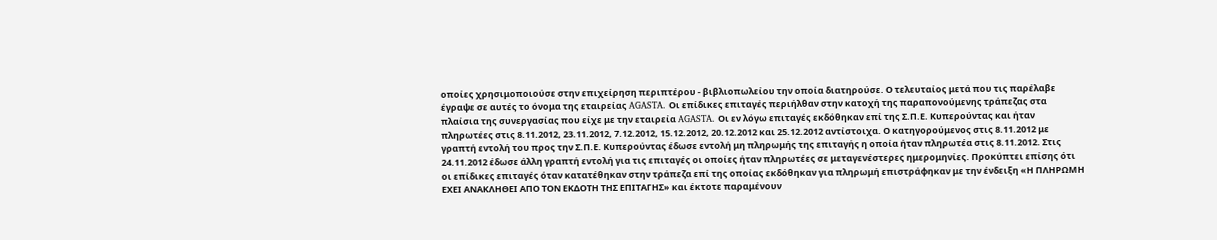οποίες χρησιμοποιούσε στην επιχείρηση περιπτέρου - βιβλιοπωλείου την οποία διατηρούσε. Ο τελευταίος μετά που τις παρέλαβε έγραψε σε αυτές το όνομα της εταιρείας AGASTA. Οι επίδικες επιταγές περιήλθαν στην κατοχή της παραπονούμενης τράπεζας στα πλαίσια της συνεργασίας που είχε με την εταιρεία AGASTA. Οι εν λόγω επιταγές εκδόθηκαν επί της Σ.Π.Ε. Κυπερούντας και ήταν πληρωτέες στις 8.11.2012, 23.11.2012, 7.12.2012, 15.12.2012, 20.12.2012 και 25.12.2012 αντίστοιχα. Ο κατηγορούμενος στις 8.11.2012 με γραπτή εντολή του προς την Σ.Π.Ε. Κυπερούντας έδωσε εντολή μη πληρωμής της επιταγής η οποία ήταν πληρωτέα στις 8.11.2012. Στις 24.11.2012 έδωσε άλλη γραπτή εντολή για τις επιταγές οι οποίες ήταν πληρωτέες σε μεταγενέστερες ημερομηνίες. Προκύπτει επίσης ότι οι επίδικες επιταγές όταν κατατέθηκαν στην τράπεζα επί της οποίας εκδόθηκαν για πληρωμή επιστράφηκαν με την ένδειξη «Η ΠΛΗΡΩΜΗ ΕΧΕΙ ΑΝΑΚΛΗΘΕΙ ΑΠΟ ΤΟΝ ΕΚΔΟΤΗ ΤΗΣ ΕΠΙΤΑΓΗΣ» και έκτοτε παραμένουν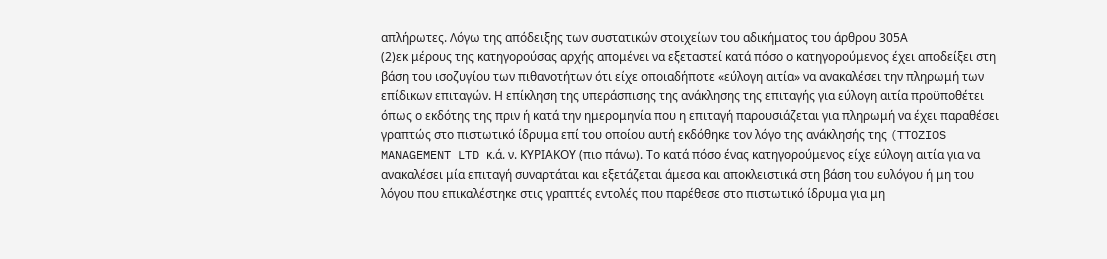απλήρωτες. Λόγω της απόδειξης των συστατικών στοιχείων του αδικήματος του άρθρου 305Α
(2)εκ μέρους της κατηγορούσας αρχής απομένει να εξεταστεί κατά πόσο ο κατηγορούμενος έχει αποδείξει στη βάση του ισοζυγίου των πιθανοτήτων ότι είχε οποιαδήποτε «εύλογη αιτία» να ανακαλέσει την πληρωμή των επίδικων επιταγών. Η επίκληση της υπεράσπισης της ανάκλησης της επιταγής για εύλογη αιτία προϋποθέτει όπως ο εκδότης της πριν ή κατά την ημερομηνία που η επιταγή παρουσιάζεται για πληρωμή να έχει παραθέσει γραπτώς στο πιστωτικό ίδρυμα επί του οποίου αυτή εκδόθηκε τον λόγο της ανάκλησής της (TTOZIOS MANAGEMENT LTD κ.ά. ν. ΚΥΡΙΑΚΟΥ (πιο πάνω). Το κατά πόσο ένας κατηγορούμενος είχε εύλογη αιτία για να ανακαλέσει μία επιταγή συναρτάται και εξετάζεται άμεσα και αποκλειστικά στη βάση του ευλόγου ή μη του λόγου που επικαλέστηκε στις γραπτές εντολές που παρέθεσε στο πιστωτικό ίδρυμα για μη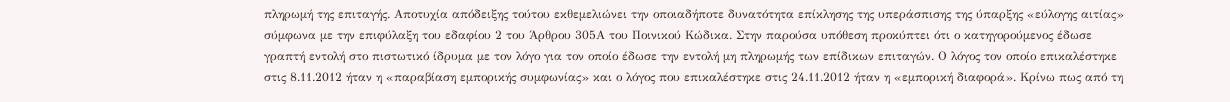πληρωμή της επιταγής. Αποτυχία απόδειξης τούτου εκθεμελιώνει την οποιαδήποτε δυνατότητα επίκλησης της υπεράσπισης της ύπαρξης «εύλογης αιτίας» σύμφωνα με την επιφύλαξη του εδαφίου 2 του Άρθρου 305Α του Ποινικού Κώδικα. Στην παρούσα υπόθεση προκύπτει ότι ο κατηγορούμενος έδωσε γραπτή εντολή στο πιστωτικό ίδρυμα με τον λόγο για τον οποίο έδωσε την εντολή μη πληρωμής των επίδικων επιταγών. Ο λόγος τον οποίο επικαλέστηκε στις 8.11.2012 ήταν η «παραβίαση εμπορικής συμφωνίας» και ο λόγος που επικαλέστηκε στις 24.11.2012 ήταν η «εμπορική διαφορά». Κρίνω πως από τη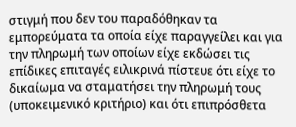στιγμή που δεν του παραδόθηκαν τα εμπορεύματα τα οποία είχε παραγγείλει και για την πληρωμή των οποίων είχε εκδώσει τις επίδικες επιταγές ειλικρινά πίστευε ότι είχε το δικαίωμα να σταματήσει την πληρωμή τους (υποκειμενικό κριτήριο) και ότι επιπρόσθετα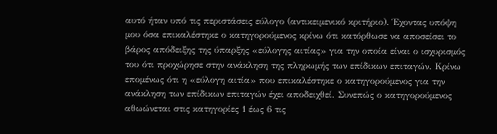αυτό ήταν υπό τις περιστάσεις εύλογο (αντικειμενικό κριτήριο). Έχοντας υπόψη μου όσα επικαλέστηκε ο κατηγορούμενος κρίνω ότι κατόρθωσε να αποσείσει το βάρος απόδειξης της ύπαρξης «εύλογης αιτίας» για την οποία είναι ο ισχυρισμός του ότι προχώρησε στην ανάκληση της πληρωμής των επίδικων επιταγών. Κρίνω επομένως ότι η «εύλογη αιτία» που επικαλέστηκε ο κατηγορούμενος για την ανάκληση των επίδικων επιταγών έχει αποδειχθεί. Συνεπώς ο κατηγορούμενος αθωώνεται στις κατηγορίες 1 έως 6 τις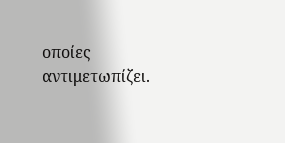οποίες αντιμετωπίζει.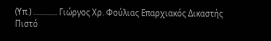(Υπ.) ............ Γιώργος Χρ. Φούλιας Επαρχιακός Δικαστής Πιστό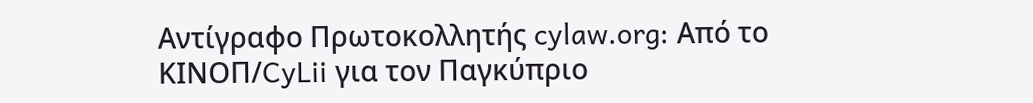Αντίγραφο Πρωτοκολλητής cylaw.org: Από το ΚΙΝOΠ/CyLii για τον Παγκύπριο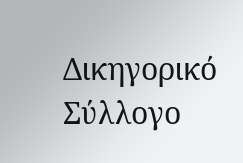Δικηγορικό Σύλλογο